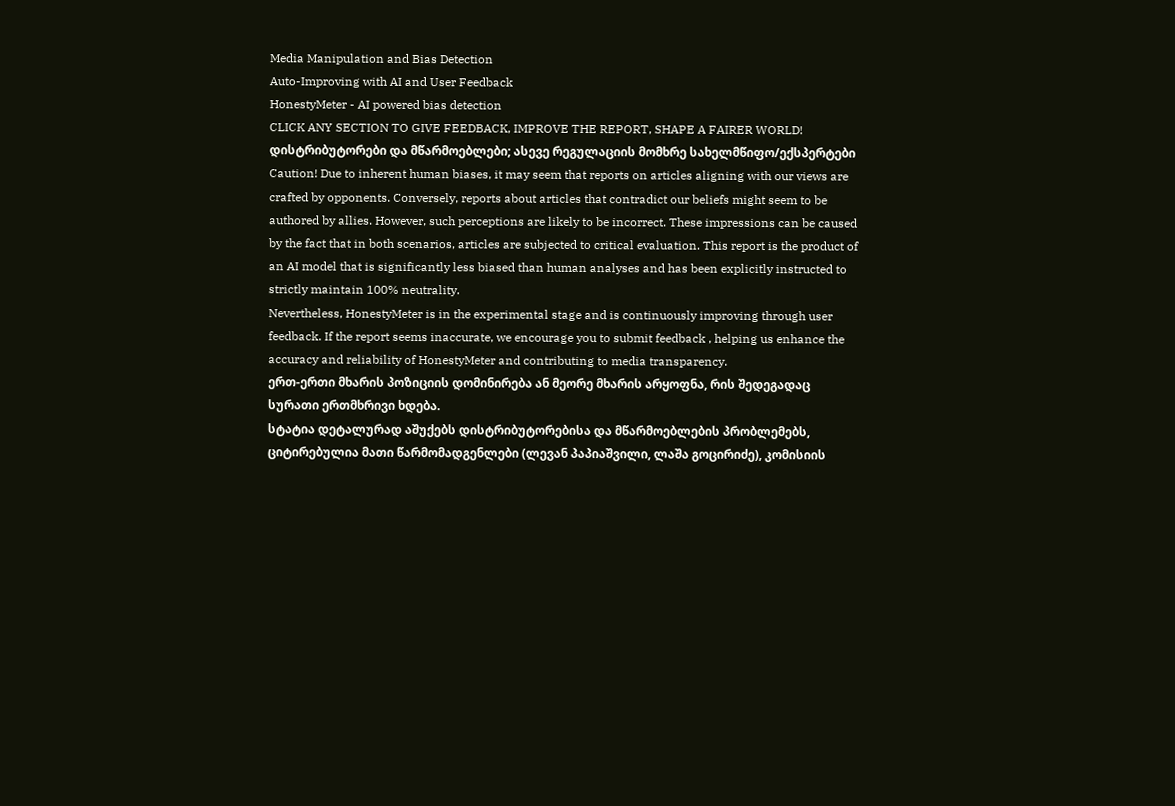Media Manipulation and Bias Detection
Auto-Improving with AI and User Feedback
HonestyMeter - AI powered bias detection
CLICK ANY SECTION TO GIVE FEEDBACK, IMPROVE THE REPORT, SHAPE A FAIRER WORLD!
დისტრიბუტორები და მწარმოებლები; ასევე რეგულაციის მომხრე სახელმწიფო/ექსპერტები
Caution! Due to inherent human biases, it may seem that reports on articles aligning with our views are crafted by opponents. Conversely, reports about articles that contradict our beliefs might seem to be authored by allies. However, such perceptions are likely to be incorrect. These impressions can be caused by the fact that in both scenarios, articles are subjected to critical evaluation. This report is the product of an AI model that is significantly less biased than human analyses and has been explicitly instructed to strictly maintain 100% neutrality.
Nevertheless, HonestyMeter is in the experimental stage and is continuously improving through user feedback. If the report seems inaccurate, we encourage you to submit feedback , helping us enhance the accuracy and reliability of HonestyMeter and contributing to media transparency.
ერთ-ერთი მხარის პოზიციის დომინირება ან მეორე მხარის არყოფნა, რის შედეგადაც სურათი ერთმხრივი ხდება.
სტატია დეტალურად აშუქებს დისტრიბუტორებისა და მწარმოებლების პრობლემებს, ციტირებულია მათი წარმომადგენლები (ლევან პაპიაშვილი, ლაშა გოცირიძე), კომისიის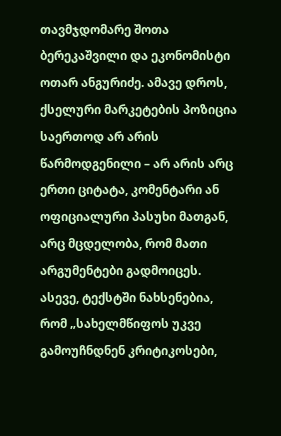თავმჯდომარე შოთა ბერეკაშვილი და ეკონომისტი ოთარ ანგურიძე. ამავე დროს, ქსელური მარკეტების პოზიცია საერთოდ არ არის წარმოდგენილი – არ არის არც ერთი ციტატა, კომენტარი ან ოფიციალური პასუხი მათგან, არც მცდელობა, რომ მათი არგუმენტები გადმოიცეს. ასევე, ტექსტში ნახსენებია, რომ „სახელმწიფოს უკვე გამოუჩნდნენ კრიტიკოსები,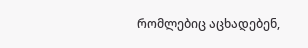რომლებიც აცხადებენ,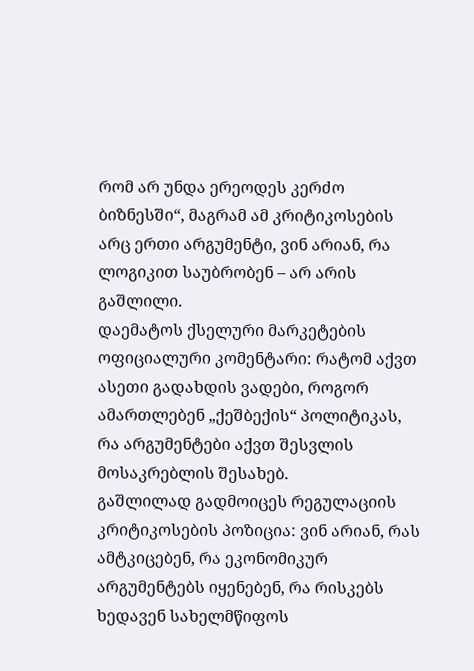რომ არ უნდა ერეოდეს კერძო ბიზნესში“, მაგრამ ამ კრიტიკოსების არც ერთი არგუმენტი, ვინ არიან, რა ლოგიკით საუბრობენ – არ არის გაშლილი.
დაემატოს ქსელური მარკეტების ოფიციალური კომენტარი: რატომ აქვთ ასეთი გადახდის ვადები, როგორ ამართლებენ „ქეშბექის“ პოლიტიკას, რა არგუმენტები აქვთ შესვლის მოსაკრებლის შესახებ.
გაშლილად გადმოიცეს რეგულაციის კრიტიკოსების პოზიცია: ვინ არიან, რას ამტკიცებენ, რა ეკონომიკურ არგუმენტებს იყენებენ, რა რისკებს ხედავენ სახელმწიფოს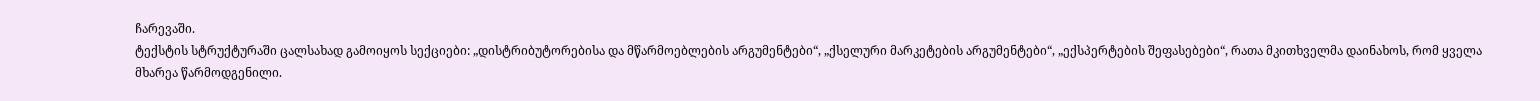ჩარევაში.
ტექსტის სტრუქტურაში ცალსახად გამოიყოს სექციები: „დისტრიბუტორებისა და მწარმოებლების არგუმენტები“, „ქსელური მარკეტების არგუმენტები“, „ექსპერტების შეფასებები“, რათა მკითხველმა დაინახოს, რომ ყველა მხარეა წარმოდგენილი.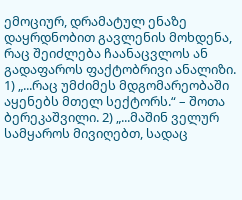ემოციურ, დრამატულ ენაზე დაყრდნობით გავლენის მოხდენა, რაც შეიძლება ჩაანაცვლოს ან გადაფაროს ფაქტობრივი ანალიზი.
1) „...რაც უმძიმეს მდგომარეობაში აყენებს მთელ სექტორს.“ – შოთა ბერეკაშვილი. 2) „...მაშინ ველურ სამყაროს მივიღებთ, სადაც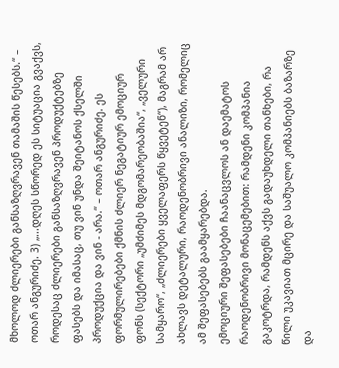მხოლოდ ძლიერები განსაზღვრავენ თამაშის წესებს.“ – ოთარ ანგურიძე. 3) „...დღეს სწორედ ეს სიტუაცია გვაქვს, როდესაც ძლიერები განსაზღვრავენ პროდუქტებზე ფასებს და იმასაც, თუ ვინ უნდა შეიტანოს ქსელში პროდუქცია და ვინ - არა.“ – ოთარ ანგურიძე. ეს ფორმულირებები ქმნის ძლიერ ნეგატიურ ემოციურ ფონს (სექტორი „უმძიმეს მდგომარეობაშია“, „ველური სამყარო“, „ძლიერები ყველაფერს წყვეტენ“), მაგრამ არ ახლავს დეტალური, რაოდენობრივი ანალიზი, რომელიც ამ შეფასებებს გაამყარებდა.
ემოციური შეფასებები ჩაანაცვლოს ან დაემატოს რაოდენობრივი მონაცემებით: რამდენი კომპანია გაკოტრდა, რამდენს აქვს გადაუხდელი თანხები, რა წილი უკავიათ მცირე და საშუალო კომპანიებს ბაზარზე და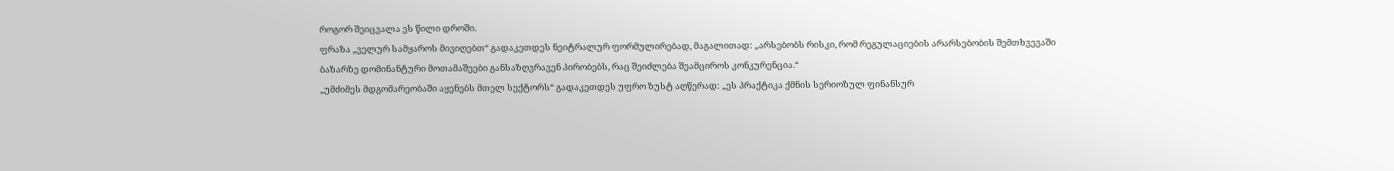როგორ შეიცვალა ეს წილი დროში.
ფრაზა „ველურ სამყაროს მივიღებთ“ გადაკეთდეს ნეიტრალურ ფორმულირებად, მაგალითად: „არსებობს რისკი, რომ რეგულაციების არარსებობის შემთხვევაში ბაზარზე დომინანტური მოთამაშეები განსაზღვრავენ პირობებს, რაც შეიძლება შეამციროს კონკურენცია.“
„უმძიმეს მდგომარეობაში აყენებს მთელ სექტორს“ გადაკეთდეს უფრო ზუსტ აღწერად: „ეს პრაქტიკა ქმნის სერიოზულ ფინანსურ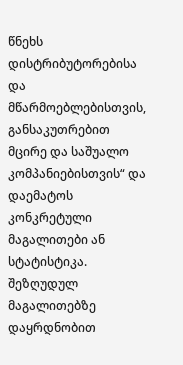წნეხს დისტრიბუტორებისა და მწარმოებლებისთვის, განსაკუთრებით მცირე და საშუალო კომპანიებისთვის“ და დაემატოს კონკრეტული მაგალითები ან სტატისტიკა.
შეზღუდულ მაგალითებზე დაყრდნობით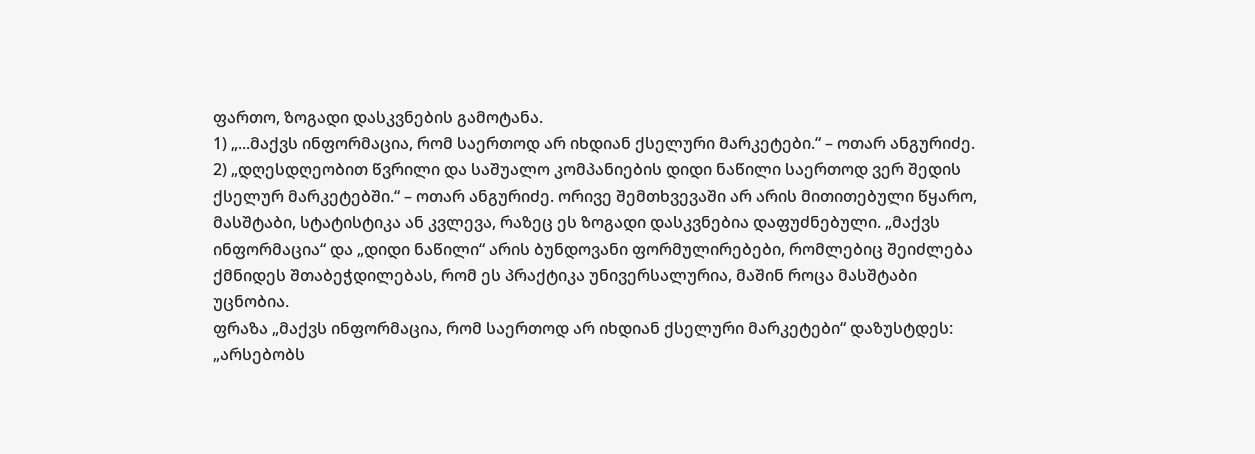ფართო, ზოგადი დასკვნების გამოტანა.
1) „...მაქვს ინფორმაცია, რომ საერთოდ არ იხდიან ქსელური მარკეტები.“ – ოთარ ანგურიძე. 2) „დღესდღეობით წვრილი და საშუალო კომპანიების დიდი ნაწილი საერთოდ ვერ შედის ქსელურ მარკეტებში.“ – ოთარ ანგურიძე. ორივე შემთხვევაში არ არის მითითებული წყარო, მასშტაბი, სტატისტიკა ან კვლევა, რაზეც ეს ზოგადი დასკვნებია დაფუძნებული. „მაქვს ინფორმაცია“ და „დიდი ნაწილი“ არის ბუნდოვანი ფორმულირებები, რომლებიც შეიძლება ქმნიდეს შთაბეჭდილებას, რომ ეს პრაქტიკა უნივერსალურია, მაშინ როცა მასშტაბი უცნობია.
ფრაზა „მაქვს ინფორმაცია, რომ საერთოდ არ იხდიან ქსელური მარკეტები“ დაზუსტდეს: „არსებობს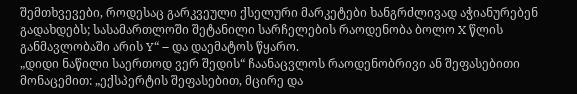შემთხვევები, როდესაც გარკვეული ქსელური მარკეტები ხანგრძლივად აჭიანურებენ გადახდებს; სასამართლოში შეტანილი სარჩელების რაოდენობა ბოლო X წლის განმავლობაში არის Y“ – და დაემატოს წყარო.
„დიდი ნაწილი საერთოდ ვერ შედის“ ჩაანაცვლოს რაოდენობრივი ან შეფასებითი მონაცემით: „ექსპერტის შეფასებით, მცირე და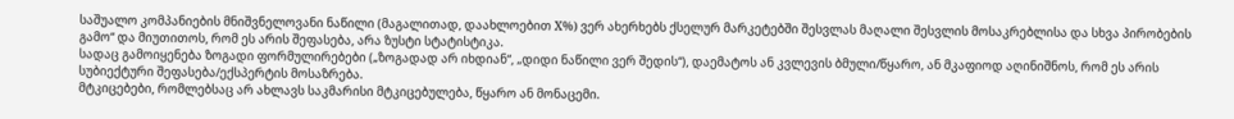საშუალო კომპანიების მნიშვნელოვანი ნაწილი (მაგალითად, დაახლოებით X%) ვერ ახერხებს ქსელურ მარკეტებში შესვლას მაღალი შესვლის მოსაკრებლისა და სხვა პირობების გამო“ და მიუთითოს, რომ ეს არის შეფასება, არა ზუსტი სტატისტიკა.
სადაც გამოიყენება ზოგადი ფორმულირებები („ზოგადად არ იხდიან“, „დიდი ნაწილი ვერ შედის“), დაემატოს ან კვლევის ბმული/წყარო, ან მკაფიოდ აღინიშნოს, რომ ეს არის სუბიექტური შეფასება/ექსპერტის მოსაზრება.
მტკიცებები, რომლებსაც არ ახლავს საკმარისი მტკიცებულება, წყარო ან მონაცემი.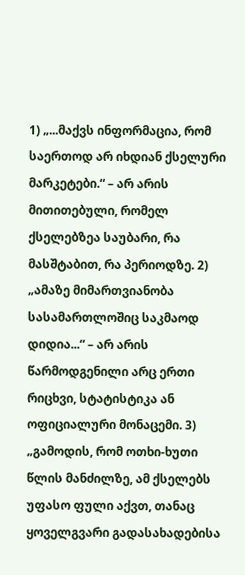1) „...მაქვს ინფორმაცია, რომ საერთოდ არ იხდიან ქსელური მარკეტები.“ – არ არის მითითებული, რომელ ქსელებზეა საუბარი, რა მასშტაბით, რა პერიოდზე. 2) „ამაზე მიმართვიანობა სასამართლოშიც საკმაოდ დიდია...“ – არ არის წარმოდგენილი არც ერთი რიცხვი, სტატისტიკა ან ოფიციალური მონაცემი. 3) „გამოდის, რომ ოთხი-ხუთი წლის მანძილზე, ამ ქსელებს უფასო ფული აქვთ, თანაც ყოველგვარი გადასახადებისა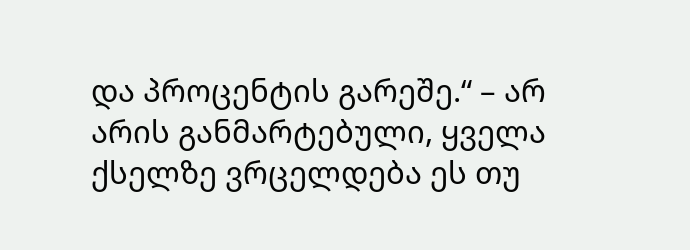და პროცენტის გარეშე.“ – არ არის განმარტებული, ყველა ქსელზე ვრცელდება ეს თუ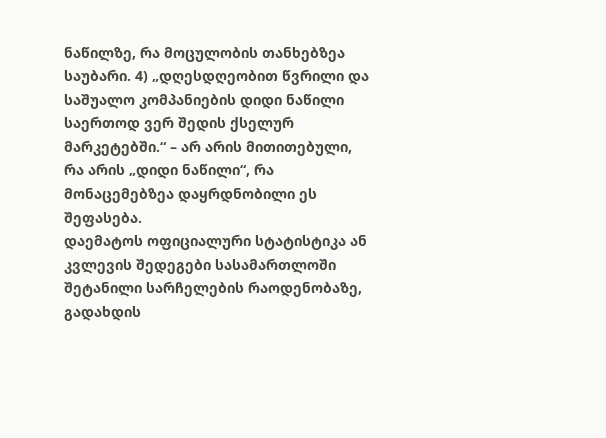ნაწილზე, რა მოცულობის თანხებზეა საუბარი. 4) „დღესდღეობით წვრილი და საშუალო კომპანიების დიდი ნაწილი საერთოდ ვერ შედის ქსელურ მარკეტებში.“ – არ არის მითითებული, რა არის „დიდი ნაწილი“, რა მონაცემებზეა დაყრდნობილი ეს შეფასება.
დაემატოს ოფიციალური სტატისტიკა ან კვლევის შედეგები სასამართლოში შეტანილი სარჩელების რაოდენობაზე, გადახდის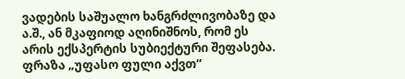ვადების საშუალო ხანგრძლივობაზე და ა.შ., ან მკაფიოდ აღინიშნოს, რომ ეს არის ექსპერტის სუბიექტური შეფასება.
ფრაზა „უფასო ფული აქვთ“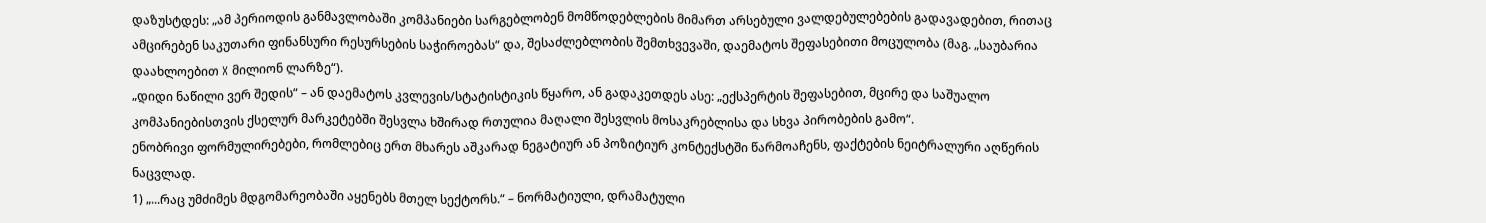დაზუსტდეს: „ამ პერიოდის განმავლობაში კომპანიები სარგებლობენ მომწოდებლების მიმართ არსებული ვალდებულებების გადავადებით, რითაც ამცირებენ საკუთარი ფინანსური რესურსების საჭიროებას“ და, შესაძლებლობის შემთხვევაში, დაემატოს შეფასებითი მოცულობა (მაგ. „საუბარია დაახლოებით X მილიონ ლარზე“).
„დიდი ნაწილი ვერ შედის“ – ან დაემატოს კვლევის/სტატისტიკის წყარო, ან გადაკეთდეს ასე: „ექსპერტის შეფასებით, მცირე და საშუალო კომპანიებისთვის ქსელურ მარკეტებში შესვლა ხშირად რთულია მაღალი შესვლის მოსაკრებლისა და სხვა პირობების გამო“.
ენობრივი ფორმულირებები, რომლებიც ერთ მხარეს აშკარად ნეგატიურ ან პოზიტიურ კონტექსტში წარმოაჩენს, ფაქტების ნეიტრალური აღწერის ნაცვლად.
1) „...რაც უმძიმეს მდგომარეობაში აყენებს მთელ სექტორს.“ – ნორმატიული, დრამატული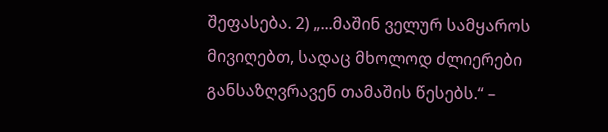შეფასება. 2) „...მაშინ ველურ სამყაროს მივიღებთ, სადაც მხოლოდ ძლიერები განსაზღვრავენ თამაშის წესებს.“ –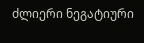ძლიერი ნეგატიური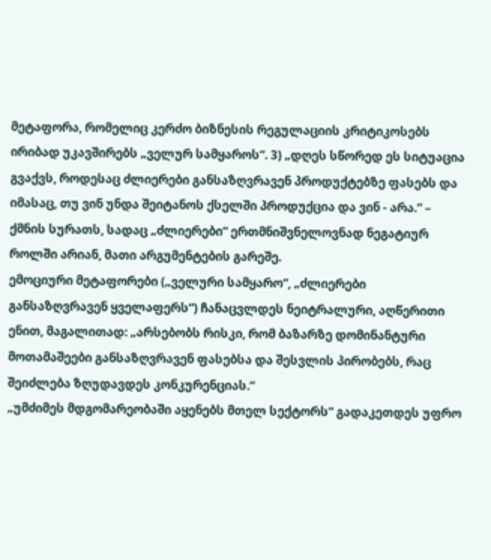მეტაფორა, რომელიც კერძო ბიზნესის რეგულაციის კრიტიკოსებს ირიბად უკავშირებს „ველურ სამყაროს“. 3) „დღეს სწორედ ეს სიტუაცია გვაქვს, როდესაც ძლიერები განსაზღვრავენ პროდუქტებზე ფასებს და იმასაც, თუ ვინ უნდა შეიტანოს ქსელში პროდუქცია და ვინ - არა.“ – ქმნის სურათს, სადაც „ძლიერები“ ერთმნიშვნელოვნად ნეგატიურ როლში არიან, მათი არგუმენტების გარეშე.
ემოციური მეტაფორები („ველური სამყარო“, „ძლიერები განსაზღვრავენ ყველაფერს“) ჩანაცვლდეს ნეიტრალური, აღწერითი ენით, მაგალითად: „არსებობს რისკი, რომ ბაზარზე დომინანტური მოთამაშეები განსაზღვრავენ ფასებსა და შესვლის პირობებს, რაც შეიძლება ზღუდავდეს კონკურენციას.“
„უმძიმეს მდგომარეობაში აყენებს მთელ სექტორს“ გადაკეთდეს უფრო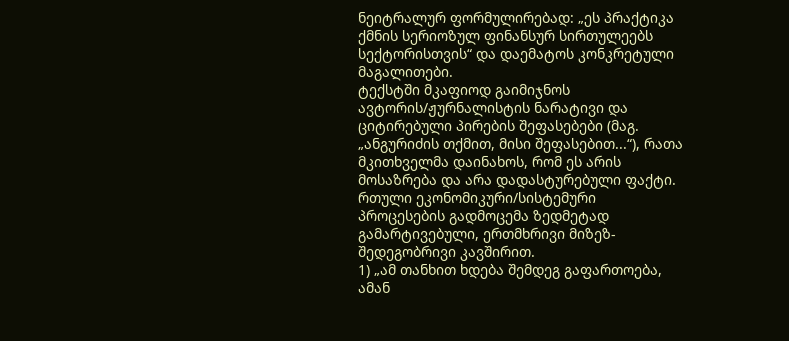ნეიტრალურ ფორმულირებად: „ეს პრაქტიკა ქმნის სერიოზულ ფინანსურ სირთულეებს სექტორისთვის“ და დაემატოს კონკრეტული მაგალითები.
ტექსტში მკაფიოდ გაიმიჯნოს ავტორის/ჟურნალისტის ნარატივი და ციტირებული პირების შეფასებები (მაგ. „ანგურიძის თქმით, მისი შეფასებით...“), რათა მკითხველმა დაინახოს, რომ ეს არის მოსაზრება და არა დადასტურებული ფაქტი.
რთული ეკონომიკური/სისტემური პროცესების გადმოცემა ზედმეტად გამარტივებული, ერთმხრივი მიზეზ-შედეგობრივი კავშირით.
1) „ამ თანხით ხდება შემდეგ გაფართოება, ამან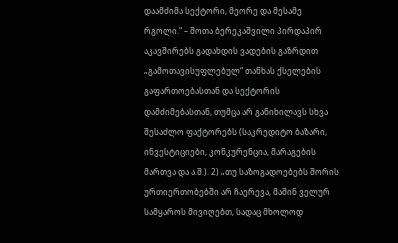დაამძიმა სექტორი, მეორე და მესამე რგოლი.“ – შოთა ბერეკაშვილი პირდაპირ აკავშირებს გადახდის ვადების გაზრდით „გამოთავისუფლებულ“ თანხას ქსელების გაფართოებასთან და სექტორის დამძიმებასთან, თუმცა არ განიხილავს სხვა შესაძლო ფაქტორებს (საკრედიტო ბაზარი, ინვესტიციები, კონკურენცია, მარაგების მართვა და ა.შ.). 2) „თუ საზოგადოებებს შორის ურთიერთობებში არ ჩაერევა, მაშინ ველურ სამყაროს მივიღებთ, სადაც მხოლოდ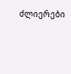ძლიერები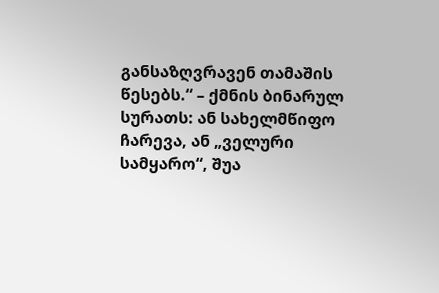განსაზღვრავენ თამაშის წესებს.“ – ქმნის ბინარულ სურათს: ან სახელმწიფო ჩარევა, ან „ველური სამყარო“, შუა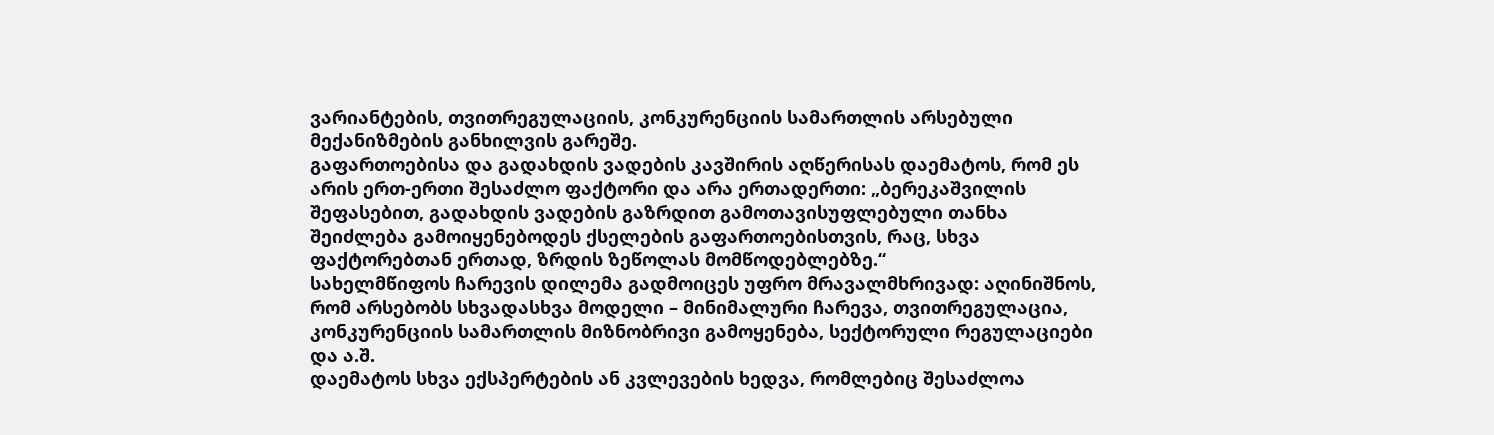ვარიანტების, თვითრეგულაციის, კონკურენციის სამართლის არსებული მექანიზმების განხილვის გარეშე.
გაფართოებისა და გადახდის ვადების კავშირის აღწერისას დაემატოს, რომ ეს არის ერთ-ერთი შესაძლო ფაქტორი და არა ერთადერთი: „ბერეკაშვილის შეფასებით, გადახდის ვადების გაზრდით გამოთავისუფლებული თანხა შეიძლება გამოიყენებოდეს ქსელების გაფართოებისთვის, რაც, სხვა ფაქტორებთან ერთად, ზრდის ზეწოლას მომწოდებლებზე.“
სახელმწიფოს ჩარევის დილემა გადმოიცეს უფრო მრავალმხრივად: აღინიშნოს, რომ არსებობს სხვადასხვა მოდელი – მინიმალური ჩარევა, თვითრეგულაცია, კონკურენციის სამართლის მიზნობრივი გამოყენება, სექტორული რეგულაციები და ა.შ.
დაემატოს სხვა ექსპერტების ან კვლევების ხედვა, რომლებიც შესაძლოა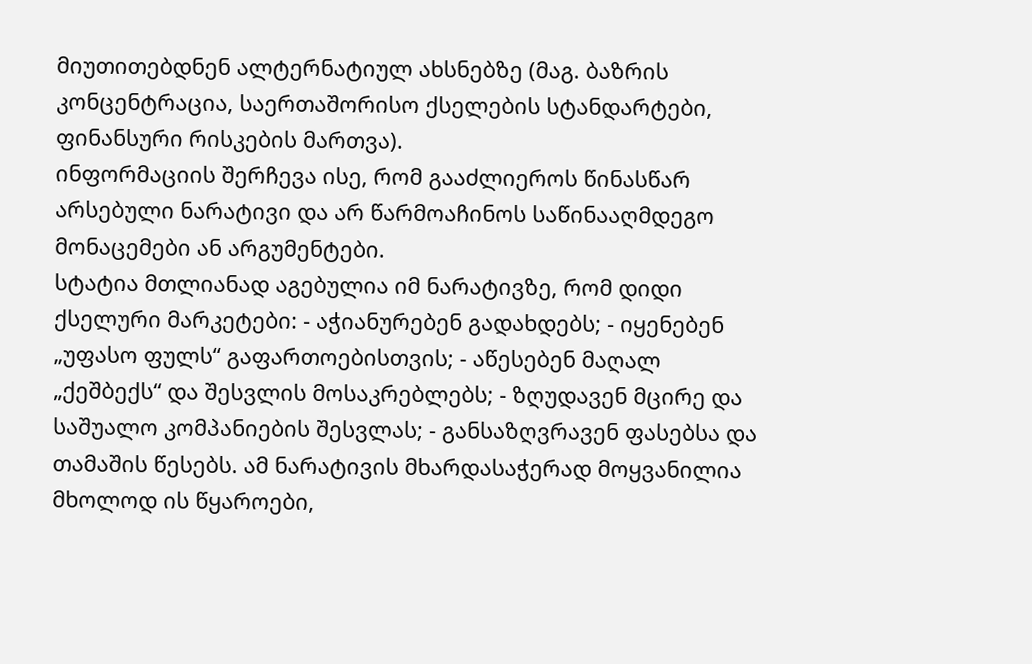მიუთითებდნენ ალტერნატიულ ახსნებზე (მაგ. ბაზრის კონცენტრაცია, საერთაშორისო ქსელების სტანდარტები, ფინანსური რისკების მართვა).
ინფორმაციის შერჩევა ისე, რომ გააძლიეროს წინასწარ არსებული ნარატივი და არ წარმოაჩინოს საწინააღმდეგო მონაცემები ან არგუმენტები.
სტატია მთლიანად აგებულია იმ ნარატივზე, რომ დიდი ქსელური მარკეტები: - აჭიანურებენ გადახდებს; - იყენებენ „უფასო ფულს“ გაფართოებისთვის; - აწესებენ მაღალ „ქეშბექს“ და შესვლის მოსაკრებლებს; - ზღუდავენ მცირე და საშუალო კომპანიების შესვლას; - განსაზღვრავენ ფასებსა და თამაშის წესებს. ამ ნარატივის მხარდასაჭერად მოყვანილია მხოლოდ ის წყაროები,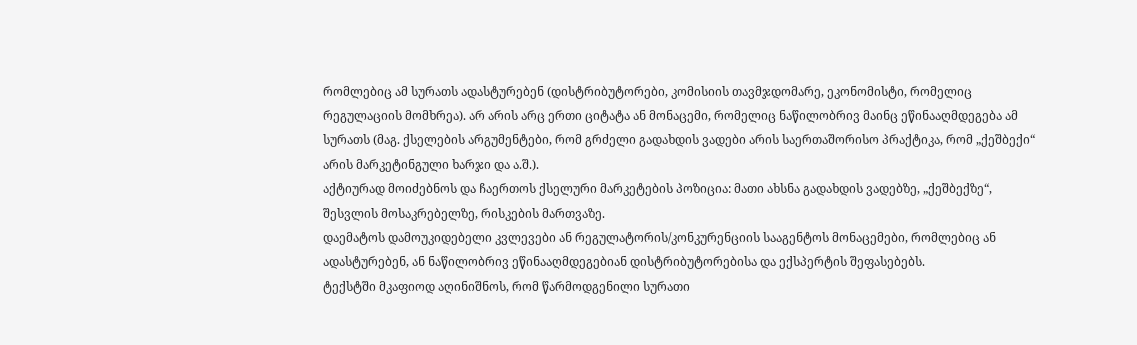რომლებიც ამ სურათს ადასტურებენ (დისტრიბუტორები, კომისიის თავმჯდომარე, ეკონომისტი, რომელიც რეგულაციის მომხრეა). არ არის არც ერთი ციტატა ან მონაცემი, რომელიც ნაწილობრივ მაინც ეწინააღმდეგება ამ სურათს (მაგ. ქსელების არგუმენტები, რომ გრძელი გადახდის ვადები არის საერთაშორისო პრაქტიკა, რომ „ქეშბექი“ არის მარკეტინგული ხარჯი და ა.შ.).
აქტიურად მოიძებნოს და ჩაერთოს ქსელური მარკეტების პოზიცია: მათი ახსნა გადახდის ვადებზე, „ქეშბექზე“, შესვლის მოსაკრებელზე, რისკების მართვაზე.
დაემატოს დამოუკიდებელი კვლევები ან რეგულატორის/კონკურენციის სააგენტოს მონაცემები, რომლებიც ან ადასტურებენ, ან ნაწილობრივ ეწინააღმდეგებიან დისტრიბუტორებისა და ექსპერტის შეფასებებს.
ტექსტში მკაფიოდ აღინიშნოს, რომ წარმოდგენილი სურათი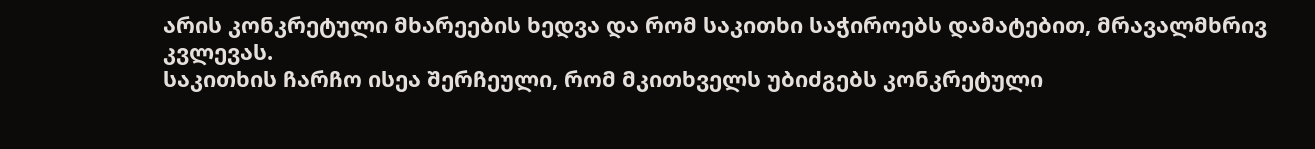არის კონკრეტული მხარეების ხედვა და რომ საკითხი საჭიროებს დამატებით, მრავალმხრივ კვლევას.
საკითხის ჩარჩო ისეა შერჩეული, რომ მკითხველს უბიძგებს კონკრეტული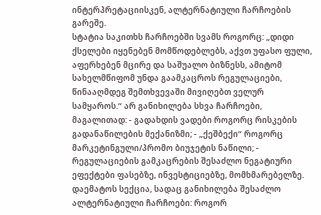ინტერპრეტაციისკენ, ალტერნატიული ჩარჩოების გარეშე.
სტატია საკითხს ჩარჩოებში სვამს როგორც: „დიდი ქსელები იყენებენ მომწოდებლებს, აქვთ უფასო ფული, აფერხებენ მცირე და საშუალო ბიზნესს, ამიტომ სახელმწიფომ უნდა გაამკაცროს რეგულაციები, წინააღმდეგ შემთხვევაში მივიღებთ ველურ სამყაროს.“ არ განიხილება სხვა ჩარჩოები, მაგალითად: - გადახდის ვადები როგორც რისკების გადანაწილების მექანიზმი; - „ქეშბექი“ როგორც მარკეტინგული/პრომო ბიუჯეტის ნაწილი; - რეგულაციების გამკაცრების შესაძლო ნეგატიური ეფექტები ფასებზე, ინვესტიციებზე, მომხმარებელზე.
დაემატოს სექცია, სადაც განიხილება შესაძლო ალტერნატიული ჩარჩოები: როგორ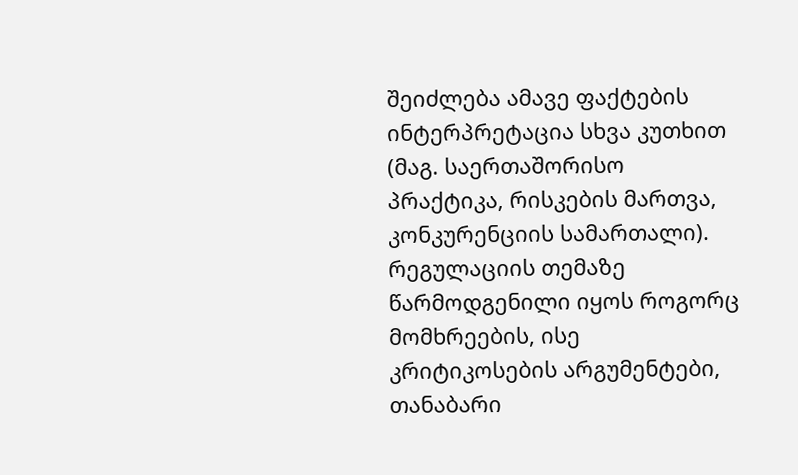შეიძლება ამავე ფაქტების ინტერპრეტაცია სხვა კუთხით (მაგ. საერთაშორისო პრაქტიკა, რისკების მართვა, კონკურენციის სამართალი).
რეგულაციის თემაზე წარმოდგენილი იყოს როგორც მომხრეების, ისე კრიტიკოსების არგუმენტები, თანაბარი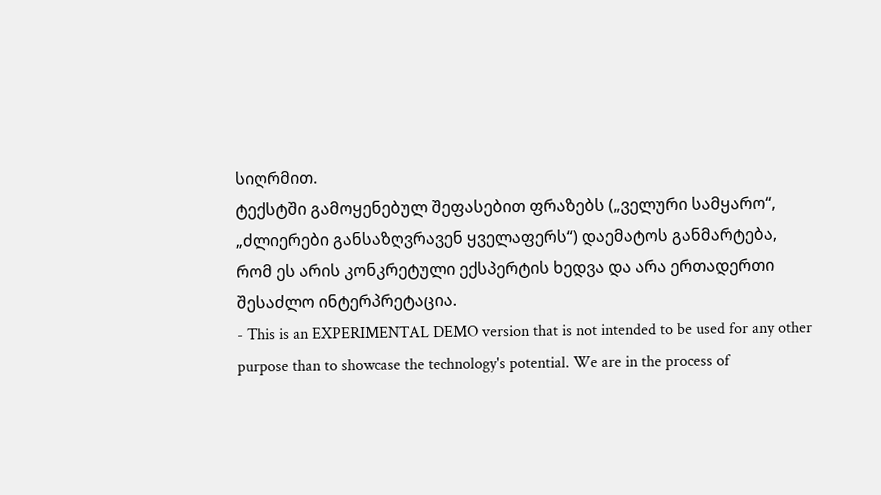სიღრმით.
ტექსტში გამოყენებულ შეფასებით ფრაზებს („ველური სამყარო“, „ძლიერები განსაზღვრავენ ყველაფერს“) დაემატოს განმარტება, რომ ეს არის კონკრეტული ექსპერტის ხედვა და არა ერთადერთი შესაძლო ინტერპრეტაცია.
- This is an EXPERIMENTAL DEMO version that is not intended to be used for any other purpose than to showcase the technology's potential. We are in the process of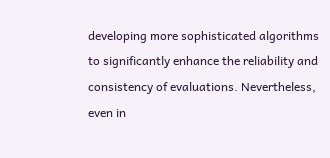developing more sophisticated algorithms to significantly enhance the reliability and consistency of evaluations. Nevertheless, even in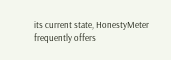its current state, HonestyMeter frequently offers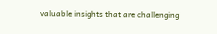valuable insights that are challenging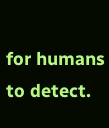for humans to detect.